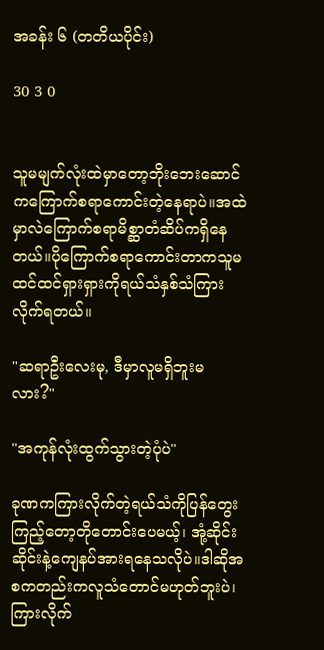အခန်း ၆ (တတိယပိုင်း)

30 3 0


သူမမျက်လုံးထဲမှာတော့ဘိုးဘေးဆောင်ကကြောက်စရာကောင်းတဲ့နေရာပဲ။အထဲမှာလဲကြောက်စရာမိစ္ဆာတံဆိပ်ကရှိနေတယ်။ပိုကြောက်စရာကောင်းတာကသူမထင်ထင်ရှားရှားကိုရယ်သံနှစ်သံကြားလိုက်ရတယ်။

"ဆရာဦးလေးမု, ဒီမှာလူမရှိဘူးမလား?"

"အကုန်လုံးထွက်သွားတဲ့ပုံပဲ"

ခုဏကကြားလိုက်တဲ့ရယ်သံကိုပြန်တွေးကြည့်တော့တိုတောင်းပေမယ့်၊ အုံ့ဆိုင်းဆိုင်းနဲ့ကျေနပ်အားရနေသလိုပဲ။ဒါဆိုအစကတည်းကလူသံတောင်မဟုတ်ဘူးပဲ၊ ကြားလိုက်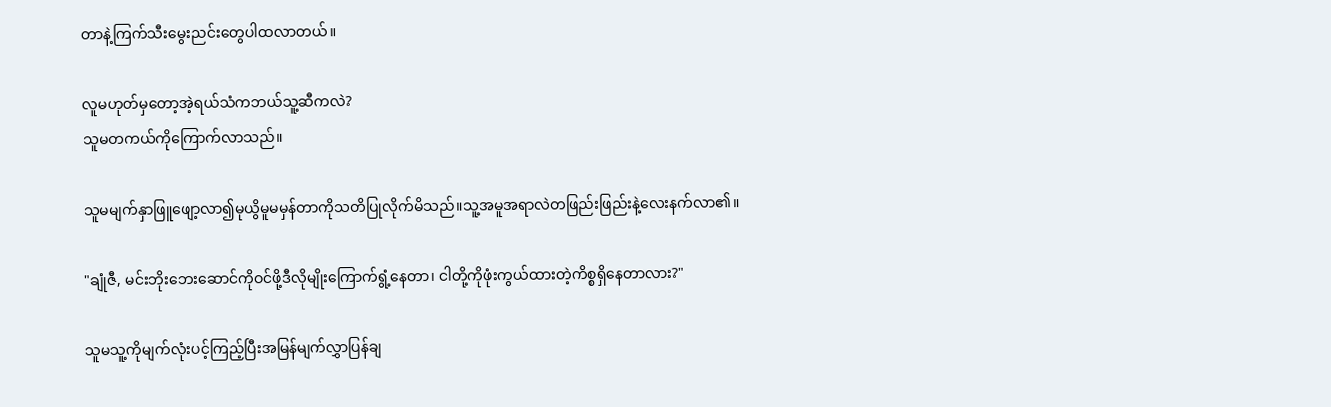တာနဲ့ကြက်သီးမွေးညင်းတွေပါထလာတယ်။

လူမဟုတ်မှတော့အဲ့ရယ်သံကဘယ်သူ့ဆီကလဲ?
သူမတကယ်ကိုကြောက်လာသည်။

သူမမျက်နှာဖြူဖျော့လာ၍မုယွိမူမမှန်တာကိုသတိပြုလိုက်မိသည်။သူ့အမူအရာလဲတဖြည်းဖြည်းနဲ့လေးနက်လာ၏။

"ချုံဇီ, မင်းဘိုးဘေးဆောင်ကိုဝင်ဖို့ဒီလိုမျိုးကြောက်ရွံ့နေတာ၊ ငါတို့ကိုဖုံးကွယ်ထားတဲ့ကိစ္စရှိနေတာလား?"

သူမသူ့ကိုမျက်လုံးပင့်ကြည့်ပြီးအမြန်မျက်လွှာပြန်ချ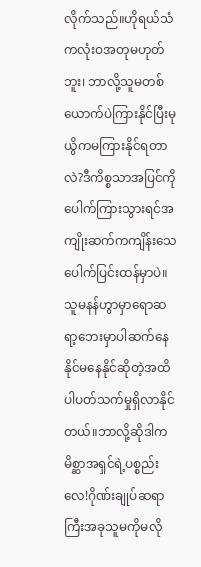လိုက်သည်။ဟိုရယ်သံကလုံးဝအတုမဟုတ်ဘူး၊ ဘာလို့သူမတစ်ယောက်ပဲကြားနိုင်ပြီးမုယွိကမကြားနိုင်ရတာလဲ?ဒီကိစ္စသာအပြင်ကိုပေါက်ကြားသွားရင်အကျိုးဆက်ကကျိန်းသေပေါက်ပြင်းထန်မှာပဲ။သူမနန်ဟွာမှာရောဆရာ့ဘေးမှာပါဆက်နေနိုင်မနေနိုင်ဆိုတဲ့အထိပါပတ်သက်မှုရှိလာနိုင်တယ်။ဘာလို့ဆိုဒါကမိစ္ဆာအရှင်ရဲ့ပစ္စည်းလေ!ဂိုဏ်းချုပ်ဆရာကြီးအခုသူမကိုမလို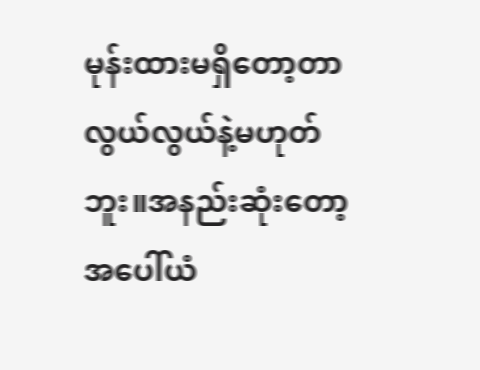မုန်းထားမရှိတော့တာလွယ်လွယ်နဲ့မဟုတ်ဘူး။အနည်းဆုံးတော့အပေါ်ယံ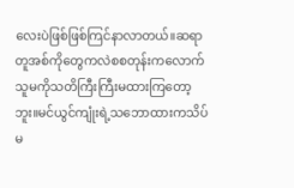လေးပဲဖြစ်ဖြစ်ကြင်နာလာတယ်။ဆရာတူအစ်ကိုတွေကလဲစစတုန်းကလောက်သူမကိုသတိကြီးကြီးမထားကြတော့ဘူး။မင်ယွင်ကျုံးရဲ့သဘောထားကသိပ်မ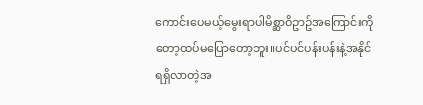ကောင်းပေမယ့်မွေးရာပါမိစ္ဆာဝိဥာဥ်အကြောင်းကိုတော့ထပ်မပြောတော့ဘူး။ပင်ပင်ပန်းပန်းနဲ့အနိုင်ရရှိလာတဲ့အ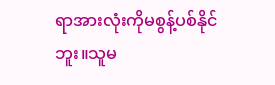ရာအားလုံးကိုမစွန့်ပစ်နိုင်ဘူး။သူမ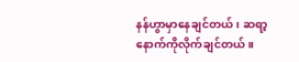နန်ဟွာမှာနေချင်တယ်၊ ဆရာ့နောက်ကိုလိုက်ချင်တယ်။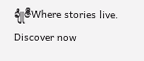ချုံဇီWhere stories live. Discover now